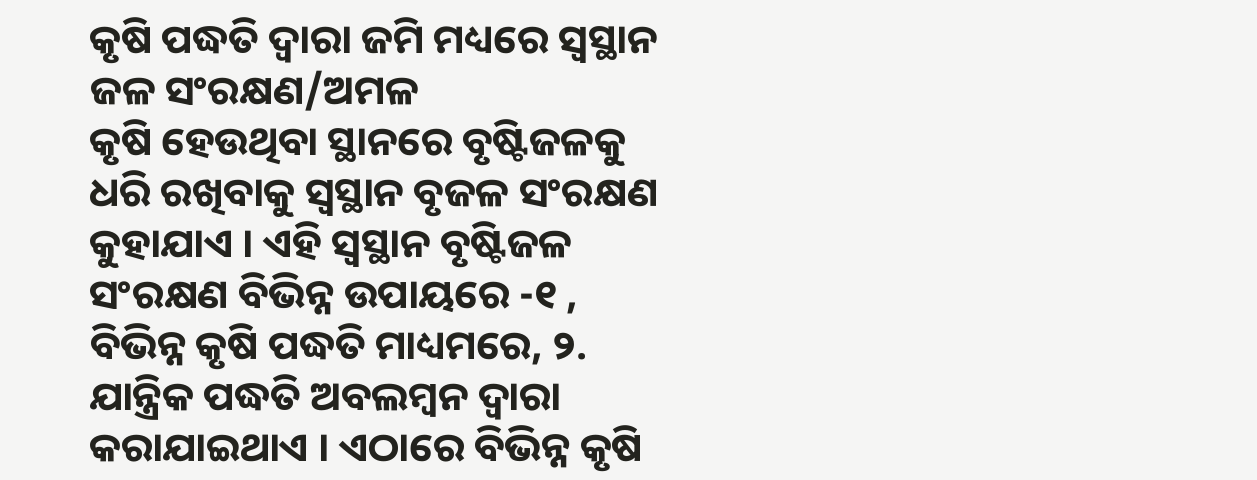କୃଷି ପଦ୍ଧତି ଦ୍ଵାରା ଜମି ମଧ୍ୟରେ ସ୍ଵସ୍ଥାନ ଜଳ ସଂରକ୍ଷଣ/ଅମଳ
କୃଷି ହେଉଥିବା ସ୍ଥାନରେ ବୃଷ୍ଟିଜଳକୁ ଧରି ରଖିବାକୁ ସ୍ଵସ୍ଥାନ ବୃଜଳ ସଂରକ୍ଷଣ କୁହାଯାଏ । ଏହି ସ୍ଵସ୍ଥାନ ବୃଷ୍ଟିଜଳ ସଂରକ୍ଷଣ ବିଭିନ୍ନ ଉପାୟରେ -୧ , ବିଭିନ୍ନ କୃଷି ପଦ୍ଧତି ମାଧ୍ୟମରେ, ୨. ଯାନ୍ତ୍ରିକ ପଦ୍ଧତି ଅବଲମ୍ବନ ଦ୍ଵାରା କରାଯାଇଥାଏ । ଏଠାରେ ବିଭିନ୍ନ କୃଷି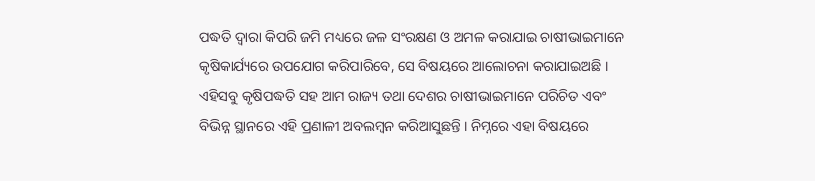ପଦ୍ଧତି ଦ୍ଵାରା କିପରି ଜମି ମଧ୍ୟରେ ଜଳ ସଂରକ୍ଷଣ ଓ ଅମଳ କରାଯାଇ ଚାଷୀଭାଇମାନେ କୃଷିକାର୍ଯ୍ୟରେ ଉପଯୋଗ କରିପାରିବେ, ସେ ବିଷୟରେ ଆଲୋଚନା କରାଯାଇଅଛି । ଏହିସବୁ କୃଷିପଦ୍ଧତି ସହ ଆମ ରାଜ୍ୟ ତଥା ଦେଶର ଚାଷୀଭାଇମାନେ ପରିଚିତ ଏବଂ ବିଭିନ୍ନ ସ୍ଥାନରେ ଏହି ପ୍ରଣାଳୀ ଅବଲମ୍ବନ କରିଆସୁଛନ୍ତି । ନିମ୍ନରେ ଏହା ବିଷୟରେ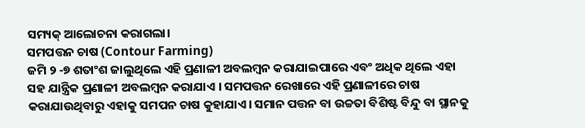ସମ୍ୟକ୍ ଆଲୋଚନା କରାଗଲା।
ସମପତ୍ତନ ଚାଷ (Contour Farming)
ଜମି ୨ -୭ ଶତାଂଶ ଜାଲୁଥିଲେ ଏହି ପ୍ରଣାଳୀ ଅବଲମ୍ବନ କରାଯାଇପାରେ ଏବଂ ଅଧିକ ଥିଲେ ଏହା ସହ ଯାନ୍ତ୍ରିକ ପ୍ରଣାଳୀ ଅବଲମ୍ବନ କରାଯାଏ । ସମପତ୍ତନ ରେଖାରେ ଏହି ପ୍ରଣାଳୀରେ ଚାଷ କରାଯାଉଥିବାରୁ ଏହାକୁ ସମପନ ଚାଷ କୁହାଯାଏ। ସମାନ ପତ୍ତନ ବା ଉଚ୍ଚତା ବିଶିଷ୍ଟ ବିନ୍ଦୁ ବା ସ୍ଥାନକୁ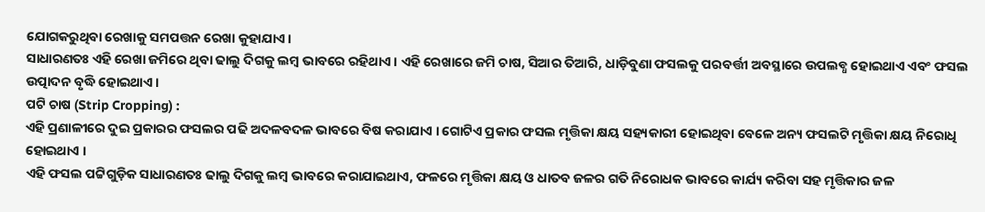ଯୋଗକରୁଥିବା ରେଖାକୁ ସମପତ୍ତନ ରେଖା କୁହାଯାଏ ।
ସାଧାରଣତଃ ଏହି ରେଖା ଜମିରେ ଥିବା ଢାଲୁ ଦିଗକୁ ଲମ୍ବ ଭାବରେ ରହିଥାଏ । ଏହି ରେଖାରେ ଜମି ଚାଷ, ସିଆର ତିଆରି, ଧାଡ଼ିବୁଣା ଫସଲକୁ ପରବର୍ତ୍ତୀ ଅବସ୍ଥାରେ ଉପଲବ୍ଧ ହୋଇଥାଏ ଏବଂ ଫସଲ ଉତ୍ପାଦନ ବୃଦ୍ଧି ହୋଇଥାଏ ।
ପଟି ଚାଷ (Strip Cropping) :
ଏହି ପ୍ରଣାଳୀରେ ଦୁଇ ପ୍ରକାରର ଫସଲର ପଢି ଅଦଳବଦଳ ଭାବରେ ବିଷ କରାଯାଏ । ଗୋଟିଏ ପ୍ରକାର ଫସଲ ମୃତ୍ତିକା କ୍ଷୟ ସହ୍ୟକାରୀ ହୋଇଥିବା ବେଳେ ଅନ୍ୟ ଫସଲଟି ମୃତ୍ତିକା କ୍ଷୟ ନିରୋଧି ହୋଇଥାଏ ।
ଏହି ଫସଲ ପଟ୍ଟିଗୁଡ଼ିକ ସାଧାରଣତଃ ଢାଲୁ ଦିଗକୁ ଲମ୍ବ ଭାବରେ କରାଯାଇଥାଏ, ଫଳରେ ମୃତ୍ତିକା କ୍ଷୟ ଓ ଧାତବ ଜଳର ଗତି ନିରୋଧକ ଭାବରେ କାର୍ଯ୍ୟ କରିବା ସହ ମୃତ୍ତିକାର ଜଳ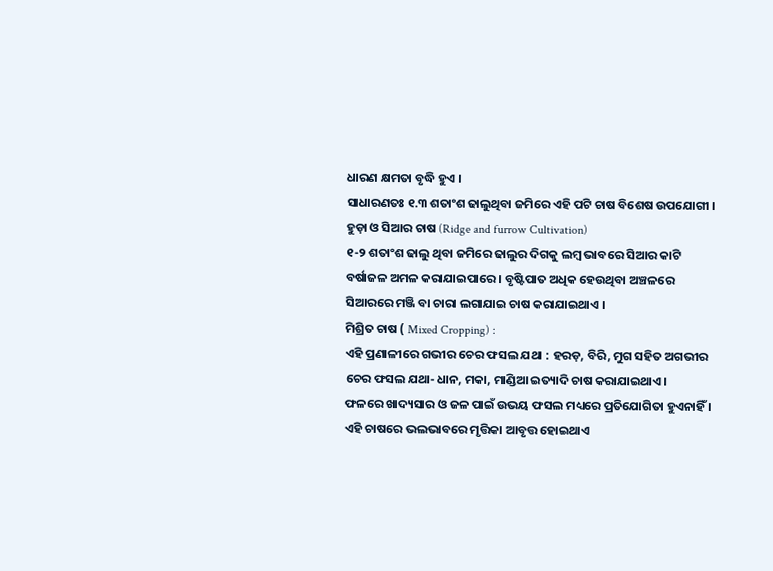ଧାରଣ କ୍ଷମତା ବୃଦ୍ଧି ହୁଏ ।
ସାଧାରଣତଃ ୧.୩ ଶତାଂଶ ଢାଲୁଥିବା ଜମିରେ ଏହି ପଟି ଚାଷ ବିଶେଷ ଉପଯୋଗୀ ।
ହୁଡ଼ା ଓ ସିଆର ଚାଷ (Ridge and furrow Cultivation)
୧-୨ ଶତାଂଶ ଢାଲୁ ଥିବା ଜମିରେ ଢାଲୁର ଦିଗକୁ ଲମ୍ବ ଭାବରେ ସିଆର କାଟି ବର୍ଷାଜଳ ଅମଳ କରାଯାଇପାରେ । ବୃଷ୍ଟିପାତ ଅଧିକ ହେଉଥିବା ଅଞ୍ଚଳରେ ସିଆରରେ ମଞ୍ଜି ବା ଚାରା ଲଗାଯାଇ ଚାଷ କରାଯାଇଥାଏ ।
ମିଶ୍ରିତ ଚାଷ ( Mixed Cropping) :
ଏହି ପ୍ରଣାଳୀରେ ଗଭୀର ଚେର ଫସଲ ଯଥା : ହରଡ଼, ବିରି, ମୁଗ ସହିତ ଅଗଭୀର ଚେର ଫସଲ ଯଥା- ଧାନ, ମକା, ମାଣ୍ଡିଆ ଇତ୍ୟାଦି ଚାଷ କରାଯାଇଥାଏ ।
ଫଳରେ ଖାଦ୍ୟସାର ଓ ଜଳ ପାଇଁ ଉଭୟ ଫସଲ ମଧ୍ୟରେ ପ୍ରତିଯୋଗିତା ହୁଏନାହିଁ । ଏହି ଚାଷରେ ଭଲଭାବରେ ମୃତ୍ତିକା ଆବୃତ୍ତ ହୋଇଥାଏ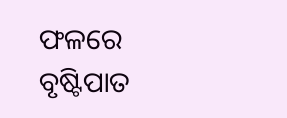ଫଳରେ ବୃଷ୍ଟିପାତ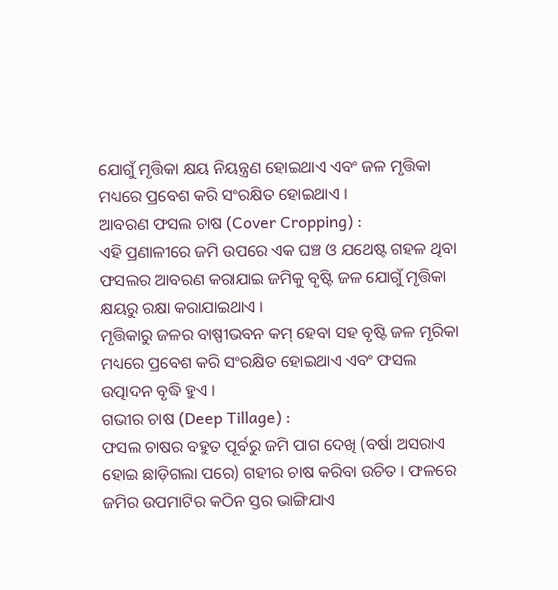ଯୋଗୁଁ ମୃତ୍ତିକା କ୍ଷୟ ନିୟନ୍ତ୍ରଣ ହୋଇଥାଏ ଏବଂ ଜଳ ମୃତ୍ତିକା ମଧ୍ୟରେ ପ୍ରବେଶ କରି ସଂରକ୍ଷିତ ହୋଇଥାଏ ।
ଆବରଣ ଫସଲ ଚାଷ (Cover Cropping) :
ଏହି ପ୍ରଣାଳୀରେ ଜମି ଉପରେ ଏକ ଘଞ୍ଚ ଓ ଯଥେଷ୍ଟ ଗହଳ ଥିବା ଫସଲର ଆବରଣ କରାଯାଇ ଜମିକୁ ବୃଷ୍ଟି ଜଳ ଯୋଗୁଁ ମୃତ୍ତିକା କ୍ଷୟରୁ ରକ୍ଷା କରାଯାଇଥାଏ ।
ମୃତ୍ତିକାରୁ ଜଳର ବାଷ୍ପୀଭବନ କମ୍ ହେବା ସହ ବୃଷ୍ଟି ଜଳ ମୃରିକା ମଧ୍ୟରେ ପ୍ରବେଶ କରି ସଂରକ୍ଷିତ ହୋଇଥାଏ ଏବଂ ଫସଲ ଉତ୍ପାଦନ ବୃଦ୍ଧି ହୁଏ ।
ଗଭୀର ଚାଷ (Deep Tillage) :
ଫସଲ ଚାଷର ବହୁତ ପୂର୍ବରୁ ଜମି ପାଗ ଦେଖି (ବର୍ଷା ଅସରାଏ ହୋଇ ଛାଡ଼ିଗଲା ପରେ) ଗହୀର ଚାଷ କରିବା ଉଚିତ । ଫଳରେ ଜମିର ଉପମାଟିର କଠିନ ସ୍ତର ଭାଙ୍ଗିଯାଏ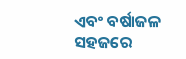ଏବଂ ବର୍ଷାଜଳ ସହଜରେ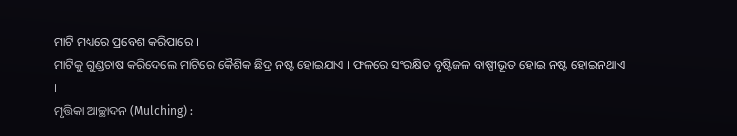ମାଟି ମଧ୍ୟରେ ପ୍ରବେଶ କରିପାରେ ।
ମାଟିକୁ ଗୁଣ୍ଡଚାଷ କରିଦେଲେ ମାଟିରେ କୈଶିକ ଛିଦ୍ର ନଷ୍ଟ ହୋଇଯାଏ । ଫଳରେ ସଂରକ୍ଷିତ ବୃଷ୍ଟିଜଳ ବାଷ୍ପୀଭୂତ ହୋଇ ନଷ୍ଟ ହୋଇନଥାଏ ।
ମୃତ୍ତିକା ଆଚ୍ଛାଦନ (Mulching) :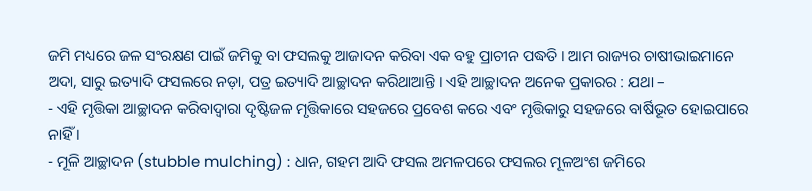ଜମି ମଧ୍ୟରେ ଜଳ ସଂରକ୍ଷଣ ପାଇଁ ଜମିକୁ ବା ଫସଲକୁ ଆଜାଦନ କରିବା ଏକ ବହୁ ପ୍ରାଚୀନ ପଦ୍ଧତି । ଆମ ରାଜ୍ୟର ଚାଷୀଭାଇମାନେ ଅଦା, ସାରୁ ଇତ୍ୟାଦି ଫସଲରେ ନଡ଼ା, ପତ୍ର ଇତ୍ୟାଦି ଆଚ୍ଛାଦନ କରିଥାଆନ୍ତି । ଏହି ଆଚ୍ଛାଦନ ଅନେକ ପ୍ରକାରର : ଯଥା –
- ଏହି ମୃତ୍ତିକା ଆଚ୍ଛାଦନ କରିବାଦ୍ୱାରା ଦୃଷ୍ଟିଜଳ ମୃତ୍ତିକାରେ ସହଜରେ ପ୍ରବେଶ କରେ ଏବଂ ମୃତ୍ତିକାରୁ ସହଜରେ ବାର୍ଷିଭୂତ ହୋଇପାରେ ନାହିଁ ।
- ମୂଳି ଆଚ୍ଛାଦନ (stubble mulching) : ଧାନ, ଗହମ ଆଦି ଫସଲ ଅମଳପରେ ଫସଲର ମୂଳଅଂଶ ଜମିରେ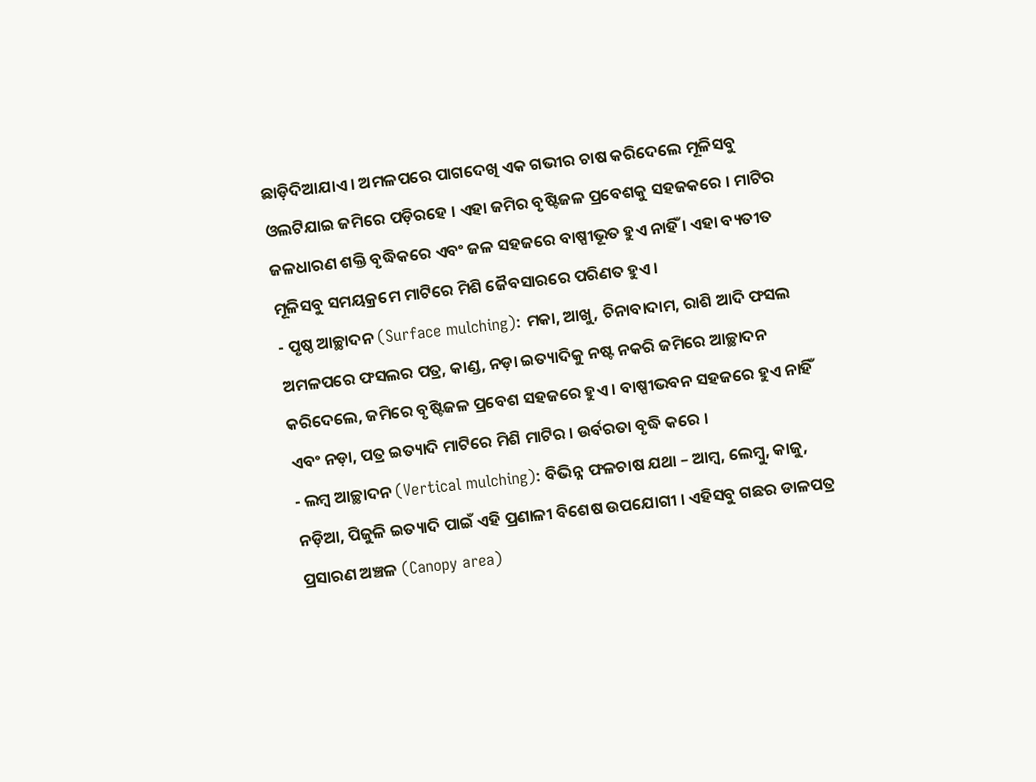ଛାଡ଼ିଦିଆଯାଏ । ଅମଳପରେ ପାଗଦେଖି ଏକ ଗଭୀର ଚାଷ କରିଦେଲେ ମୂଳିସବୁ ଓଲଟିଯାଇ ଜମିରେ ପଡ଼ିରହେ । ଏହା ଜମିର ବୃଷ୍ଟିଜଳ ପ୍ରବେଶକୁ ସହଜକରେ । ମାଟିର ଜଳଧାରଣ ଶକ୍ତି ବୃଦ୍ଧିକରେ ଏବଂ ଜଳ ସହଜରେ ବାଷ୍ପୀଭୂତ ହୁଏ ନାହିଁ । ଏହା ବ୍ୟତୀତ ମୂଳିସବୁ ସମୟକ୍ରମେ ମାଟିରେ ମିଶି ଜୈବସାରରେ ପରିଣତ ହୁଏ ।
- ପୃଷ୍ଠ ଆଚ୍ଛାଦନ (Surface mulching): ମକା, ଆଖୁ, ଚିନାବାଦାମ, ରାଶି ଆଦି ଫସଲ ଅମଳପରେ ଫସଲର ପତ୍ର, କାଣ୍ଡ, ନଡ଼ା ଇତ୍ୟାଦିକୁ ନଷ୍ଟ ନକରି ଜମିରେ ଆଚ୍ଛାଦନ କରିଦେଲେ, ଜମିରେ ବୃଷ୍ଟିଜଳ ପ୍ରବେଶ ସହଜରେ ହୁଏ । ବାଷ୍ପୀଭବନ ସହଜରେ ହୁଏ ନାହିଁ ଏବଂ ନଡ଼ା, ପତ୍ର ଇତ୍ୟାଦି ମାଟିରେ ମିଶି ମାଟିର । ଉର୍ବରତା ବୃଦ୍ଧି କରେ ।
- ଲମ୍ବ ଆଚ୍ଛାଦନ (Vertical mulching): ବିଭିନ୍ନ ଫଳଚାଷ ଯଥା – ଆମ୍ବ, ଲେମ୍ବୁ, କାଜୁ, ନଡ଼ିଆ, ପିଜୁଳି ଇତ୍ୟାଦି ପାଇଁ ଏହି ପ୍ରଣାଳୀ ବିଶେଷ ଉପଯୋଗୀ । ଏହିସବୁ ଗଛର ଡାଳପତ୍ର ପ୍ରସାରଣ ଅଞ୍ଚଳ (Canopy area)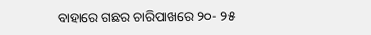ବାହାରେ ଗଛର ଚାରିପାଖରେ ୨୦- ୨୫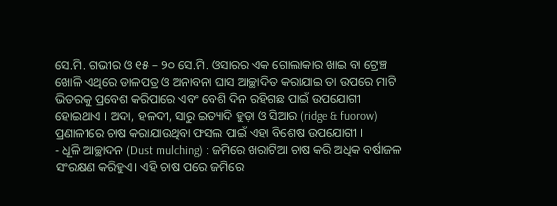ସେ.ମି. ଗଭୀର ଓ ୧୫ – ୨୦ ସେ.ମି. ଓସାରର ଏକ ଗୋଲାକାର ଖାଇ ବା ଟ୍ରେଞ୍ଚ ଖୋଳି ଏଥିରେ ଡାଳପତ୍ର ଓ ଅନାବନା ଘାସ ଆଚ୍ଛାଦିତ କରାଯାଇ ତା ଉପରେ ମାଟି ଭିତରକୁ ପ୍ରବେଶ କରିପାରେ ଏବଂ ବେଶି ଦିନ ରହିଗଛ ପାଇଁ ଉପଯୋଗୀ ହୋଇଥାଏ । ଅଦା, ହଳଦୀ, ସାରୁ ଇତ୍ୟାଦି ହୁଡ଼ା ଓ ସିଆର (ridge & fuorow) ପ୍ରଣାଳୀରେ ଚାଷ କରାଯାଉଥିବା ଫସଲ ପାଇଁ ଏହା ବିଶେଷ ଉପଯୋଗୀ ।
- ଧୂଳି ଆଚ୍ଛାଦନ (Dust mulching) : ଜମିରେ ଖରାଟିଆ ଚାଷ କରି ଅଧିକ ବର୍ଷାଜଳ ସଂରକ୍ଷଣ କରିହୁଏ। ଏହି ଚାଷ ପରେ ଜମିରେ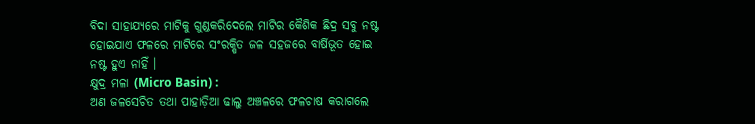ବିଦା ସାହାଯ୍ୟରେ ମାଟିକୁ ଗୁଣ୍ଡକରିଦେଲେ ମାଟିର କୈଶିକ ଛିଦ୍ର ସବୁ ନଷ୍ଟ ହୋଇଯାଏ ଫଳରେ ମାଟିରେ ସଂରକ୍ଷିତ ଜଳ ସହଜରେ ବାର୍ଷିଭୂତ ହୋଇ ନଷ୍ଟ ହୁଏ ନାହିଁ ।
କ୍ଷୁଦ୍ର ମଳା (Micro Basin) :
ଅଣ ଜଳସେଚିତ ତଥା ପାହାଡ଼ିଆ ଢାଲୁ ଅଞ୍ଚଳରେ ଫଳଚାଷ କରାଗଲେ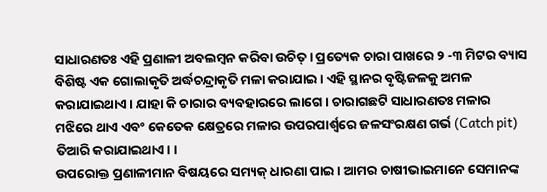ସାଧାରଣତଃ ଏହି ପ୍ରଣାଳୀ ଅବଲମ୍ବନ କରିବା ଉଚିତ୍ । ପ୍ରତ୍ୟେକ ଚାରା ପାଖରେ ୨ -୩ ମିଟର ବ୍ୟାସ ବିଶିଷ୍ଟ ଏକ ଗୋଲାକୃତି ଅର୍ଦ୍ଧଚନ୍ଦ୍ରାକୃତି ମଳା କରାଯାଇ । ଏହି ସ୍ଥାନର ବୃଷ୍ଟିଜଳକୁ ଅମଳ କରାଯାଇଥାଏ । ଯାହା କି ଚାରାର ବ୍ୟବହାରରେ ଲାଗେ । ଚାରାଗଛଟି ସାଧାରଣତଃ ମଳାର ମଝିରେ ଥାଏ ଏବଂ କେତେକ କ୍ଷେତ୍ରରେ ମଳାର ଉପରପାର୍ଶ୍ଵରେ ଜଳସଂରକ୍ଷଣ ଗର୍ଭ (Catch pit) ତିଆରି କରାଯାଇଥାଏ। ।
ଉପରୋକ୍ତ ପ୍ରଣାଳୀମାନ ବିଷୟରେ ସମ୍ୟକ୍ ଧାରଣା ପାଇ । ଆମର ଚାଷୀଭାଇମାନେ ସେମାନଙ୍କ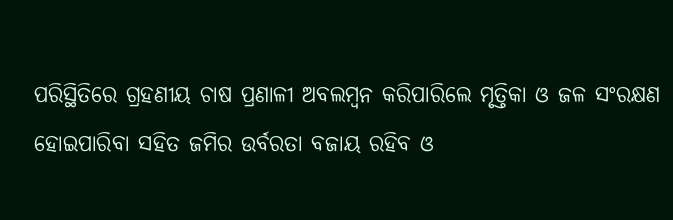ପରିସ୍ଥିତିରେ ଗ୍ରହଣୀୟ ଚାଷ ପ୍ରଣାଳୀ ଅବଲମ୍ବନ କରିପାରିଲେ ମୃତ୍ତିକା ଓ ଜଳ ସଂରକ୍ଷଣ ହୋଇପାରିବା ସହିତ ଜମିର ଉର୍ବରତା ବଜାୟ ରହିବ ଓ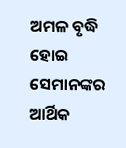ଅମଳ ବୃଦ୍ଧି ହୋଇ ସେମାନଙ୍କର ଆର୍ଥିକ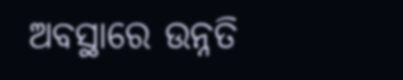ଅବସ୍ଥାରେ ଉନ୍ନତି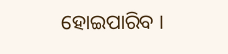ହୋଇପାରିବ ।